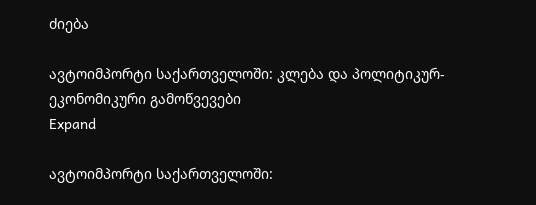ძიება

ავტოიმპორტი საქართველოში: კლება და პოლიტიკურ-ეკონომიკური გამოწვევები
Expand

ავტოიმპორტი საქართველოში: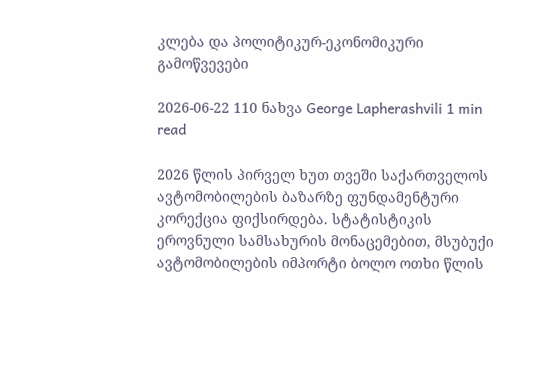კლება და პოლიტიკურ-ეკონომიკური გამოწვევები

2026-06-22 110 ნახვა George Lapherashvili 1 min read

2026 წლის პირველ ხუთ თვეში საქართველოს ავტომობილების ბაზარზე ფუნდამენტური კორექცია ფიქსირდება. სტატისტიკის ეროვნული სამსახურის მონაცემებით, მსუბუქი ავტომობილების იმპორტი ბოლო ოთხი წლის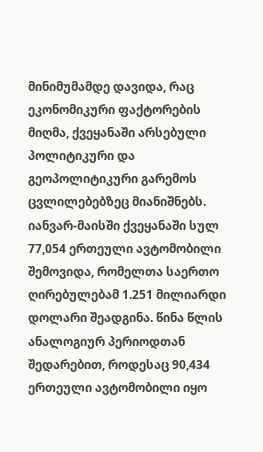მინიმუმამდე დავიდა, რაც ეკონომიკური ფაქტორების მიღმა, ქვეყანაში არსებული პოლიტიკური და გეოპოლიტიკური გარემოს ცვლილებებზეც მიანიშნებს. იანვარ-მაისში ქვეყანაში სულ 77,054 ერთეული ავტომობილი შემოვიდა, რომელთა საერთო ღირებულებამ 1.251 მილიარდი დოლარი შეადგინა. წინა წლის ანალოგიურ პერიოდთან შედარებით, როდესაც 90,434 ერთეული ავტომობილი იყო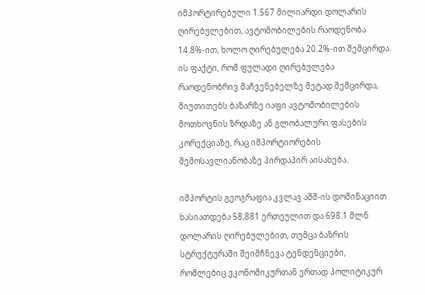იმპორტირებული 1.567 მილიარდი დოლარის ღირებულებით, ავტომობილების რაოდენობა 14.8%-ით, ხოლო ღირებულება 20.2%-ით შემცირდა. ის ფაქტი, რომ ფულადი ღირებულება რაოდენობრივ მაჩვენებელზე მეტად შემცირდა, მიუთითებს ბაზარზე იაფი ავტომობილების მოთხოვნის ზრდაზე ან გლობალური ფასების კორექციაზე, რაც იმპორტიორების შემოსავლიანობაზე პირდაპირ აისახება.

იმპორტის გეოგრაფია კვლავ აშშ-ის დომინაციით ხასიათდება 58,881 ერთეულით და 698.1 მლნ დოლარის ღირებულებით, თუმცა ბაზრის სტრუქტურაში შეიმჩნევა ტენდენციები, რომლებიც ეკონომიკურთან ერთად პოლიტიკურ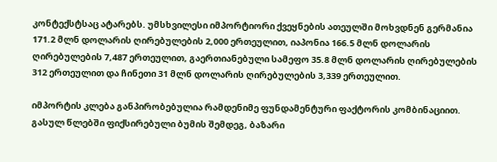კონტექსტსაც ატარებს. უმსხვილესი იმპორტიორი ქვეყნების ათეულში მოხვდნენ გერმანია 171.2 მლნ დოლარის ღირებულების 2,000 ერთეულით, იაპონია 166.5 მლნ დოლარის ღირებულების 7,487 ერთეულით, გაერთიანებული სამეფო 35.8 მლნ დოლარის ღირებულების 312 ერთეულით და ჩინეთი 31 მლნ დოლარის ღირებულების 3,339 ერთეულით.

იმპორტის კლება განპირობებულია რამდენიმე ფუნდამენტური ფაქტორის კომბინაციით. გასულ წლებში ფიქსირებული ბუმის შემდეგ, ბაზარი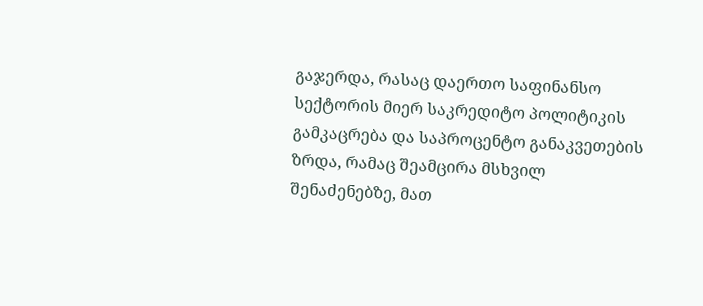გაჯერდა, რასაც დაერთო საფინანსო სექტორის მიერ საკრედიტო პოლიტიკის გამკაცრება და საპროცენტო განაკვეთების ზრდა, რამაც შეამცირა მსხვილ შენაძენებზე, მათ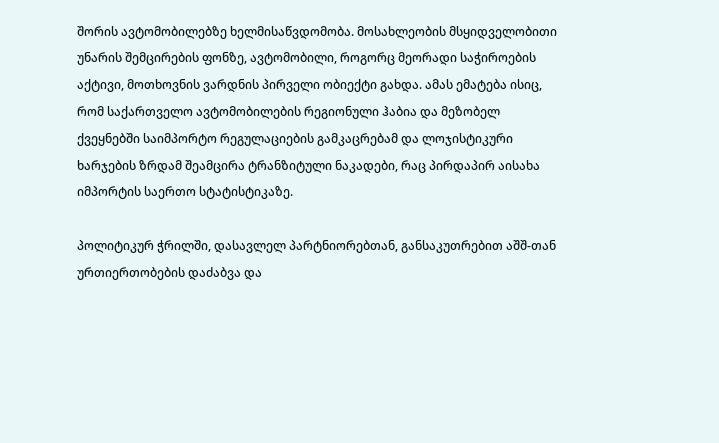შორის ავტომობილებზე ხელმისაწვდომობა. მოსახლეობის მსყიდველობითი უნარის შემცირების ფონზე, ავტომობილი, როგორც მეორადი საჭიროების აქტივი, მოთხოვნის ვარდნის პირველი ობიექტი გახდა. ამას ემატება ისიც, რომ საქართველო ავტომობილების რეგიონული ჰაბია და მეზობელ ქვეყნებში საიმპორტო რეგულაციების გამკაცრებამ და ლოჯისტიკური ხარჯების ზრდამ შეამცირა ტრანზიტული ნაკადები, რაც პირდაპირ აისახა იმპორტის საერთო სტატისტიკაზე.

პოლიტიკურ ჭრილში, დასავლელ პარტნიორებთან, განსაკუთრებით აშშ-თან ურთიერთობების დაძაბვა და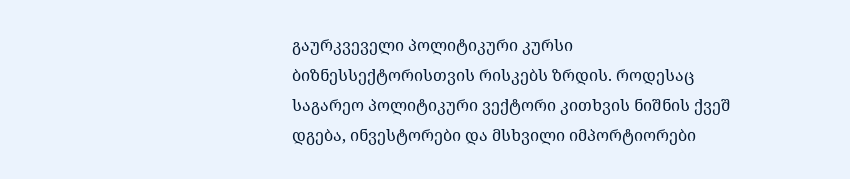გაურკვეველი პოლიტიკური კურსი ბიზნესსექტორისთვის რისკებს ზრდის. როდესაც საგარეო პოლიტიკური ვექტორი კითხვის ნიშნის ქვეშ დგება, ინვესტორები და მსხვილი იმპორტიორები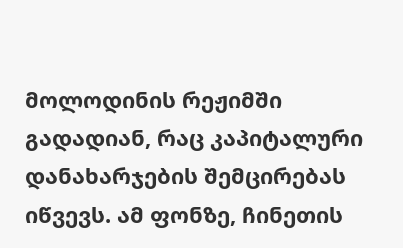მოლოდინის რეჟიმში გადადიან, რაც კაპიტალური დანახარჯების შემცირებას იწვევს. ამ ფონზე, ჩინეთის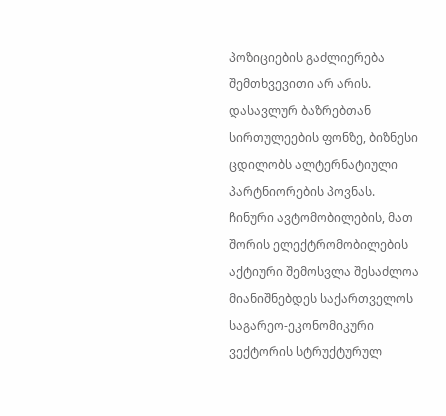პოზიციების გაძლიერება შემთხვევითი არ არის. დასავლურ ბაზრებთან სირთულეების ფონზე, ბიზნესი ცდილობს ალტერნატიული პარტნიორების პოვნას. ჩინური ავტომობილების, მათ შორის ელექტრომობილების აქტიური შემოსვლა შესაძლოა მიანიშნებდეს საქართველოს საგარეო-ეკონომიკური ვექტორის სტრუქტურულ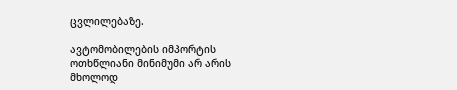ცვლილებაზე.

ავტომობილების იმპორტის ოთხწლიანი მინიმუმი არ არის მხოლოდ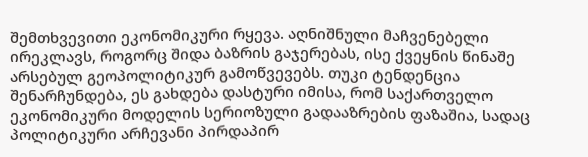შემთხვევითი ეკონომიკური რყევა. აღნიშნული მაჩვენებელი ირეკლავს, როგორც შიდა ბაზრის გაჯერებას, ისე ქვეყნის წინაშე არსებულ გეოპოლიტიკურ გამოწვევებს. თუკი ტენდენცია შენარჩუნდება, ეს გახდება დასტური იმისა, რომ საქართველო ეკონომიკური მოდელის სერიოზული გადააზრების ფაზაშია, სადაც პოლიტიკური არჩევანი პირდაპირ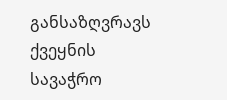განსაზღვრავს ქვეყნის სავაჭრო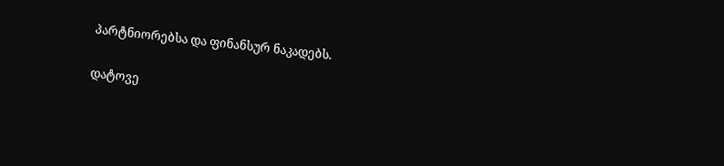პარტნიორებსა და ფინანსურ ნაკადებს.

დატოვე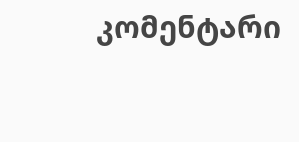კომენტარი